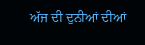ਅੱਜ ਦੀ ਦੁਨੀਆਂ ਦੀਆਂ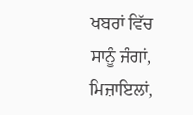ਖਬਰਾਂ ਵਿੱਚ ਸਾਨੂੰ ਜੰਗਾਂ, ਮਿਜ਼ਾਇਲਾਂ,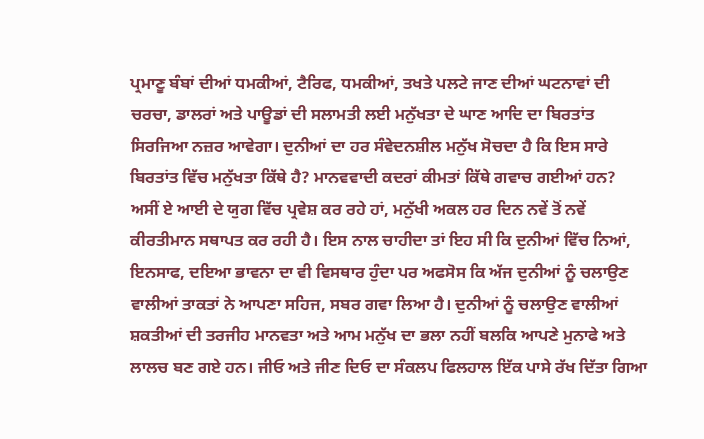ਪ੍ਰਮਾਣੂ ਬੰਬਾਂ ਦੀਆਂ ਧਮਕੀਆਂ, ਟੈਰਿਫ, ਧਮਕੀਆਂ, ਤਖਤੇ ਪਲਟੇ ਜਾਣ ਦੀਆਂ ਘਟਨਾਵਾਂ ਦੀ ਚਰਚਾ, ਡਾਲਰਾਂ ਅਤੇ ਪਾਊਡਾਂ ਦੀ ਸਲਾਮਤੀ ਲਈ ਮਨੁੱਖਤਾ ਦੇ ਘਾਣ ਆਦਿ ਦਾ ਬਿਰਤਾਂਤ ਸਿਰਜਿਆ ਨਜ਼ਰ ਆਵੇਗਾ। ਦੁਨੀਆਂ ਦਾ ਹਰ ਸੰਵੇਦਨਸ਼ੀਲ ਮਨੁੱਖ ਸੋਚਦਾ ਹੈ ਕਿ ਇਸ ਸਾਰੇ ਬਿਰਤਾਂਤ ਵਿੱਚ ਮਨੁੱਖਤਾ ਕਿੱਥੇ ਹੈ? ਮਾਨਵਵਾਦੀ ਕਦਰਾਂ ਕੀਮਤਾਂ ਕਿੱਥੇ ਗਵਾਚ ਗਈਆਂ ਹਨ?
ਅਸੀਂ ਏ ਆਈ ਦੇ ਯੁਗ ਵਿੱਚ ਪ੍ਰਵੇਸ਼ ਕਰ ਰਹੇ ਹਾਂ, ਮਨੁੱਖੀ ਅਕਲ ਹਰ ਦਿਨ ਨਵੇਂ ਤੋਂ ਨਵੇਂ ਕੀਰਤੀਮਾਨ ਸਥਾਪਤ ਕਰ ਰਹੀ ਹੈ। ਇਸ ਨਾਲ ਚਾਹੀਦਾ ਤਾਂ ਇਹ ਸੀ ਕਿ ਦੁਨੀਆਂ ਵਿੱਚ ਨਿਆਂ, ਇਨਸਾਫ, ਦਇਆ ਭਾਵਨਾ ਦਾ ਵੀ ਵਿਸਥਾਰ ਹੁੰਦਾ ਪਰ ਅਫਸੋਸ ਕਿ ਅੱਜ ਦੁਨੀਆਂ ਨੂੰ ਚਲਾਉਣ ਵਾਲੀਆਂ ਤਾਕਤਾਂ ਨੇ ਆਪਣਾ ਸਹਿਜ, ਸਬਰ ਗਵਾ ਲਿਆ ਹੈ। ਦੁਨੀਆਂ ਨੂੰ ਚਲਾਉਣ ਵਾਲੀਆਂ ਸ਼ਕਤੀਆਂ ਦੀ ਤਰਜੀਹ ਮਾਨਵਤਾ ਅਤੇ ਆਮ ਮਨੁੱਖ ਦਾ ਭਲਾ ਨਹੀਂ ਬਲਕਿ ਆਪਣੇ ਮੁਨਾਫੇ ਅਤੇ ਲਾਲਚ ਬਣ ਗਏ ਹਨ। ਜੀਓ ਅਤੇ ਜੀਣ ਦਿਓ ਦਾ ਸੰਕਲਪ ਫਿਲਹਾਲ ਇੱਕ ਪਾਸੇ ਰੱਖ ਦਿੱਤਾ ਗਿਆ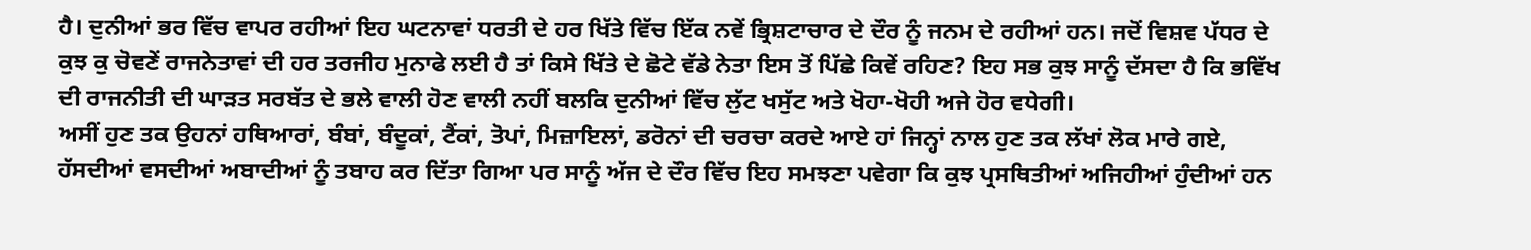ਹੈ। ਦੁਨੀਆਂ ਭਰ ਵਿੱਚ ਵਾਪਰ ਰਹੀਆਂ ਇਹ ਘਟਨਾਵਾਂ ਧਰਤੀ ਦੇ ਹਰ ਖਿੱਤੇ ਵਿੱਚ ਇੱਕ ਨਵੇਂ ਭ੍ਰਿਸ਼ਟਾਚਾਰ ਦੇ ਦੌਰ ਨੂੰ ਜਨਮ ਦੇ ਰਹੀਆਂ ਹਨ। ਜਦੋਂ ਵਿਸ਼ਵ ਪੱਧਰ ਦੇ ਕੁਝ ਕੁ ਚੋਵਣੇਂ ਰਾਜਨੇਤਾਵਾਂ ਦੀ ਹਰ ਤਰਜੀਹ ਮੁਨਾਫੇ ਲਈ ਹੈ ਤਾਂ ਕਿਸੇ ਖਿੱਤੇ ਦੇ ਛੋਟੇ ਵੱਡੇ ਨੇਤਾ ਇਸ ਤੋਂ ਪਿੱਛੇ ਕਿਵੇਂ ਰਹਿਣ? ਇਹ ਸਭ ਕੁਝ ਸਾਨੂੰ ਦੱਸਦਾ ਹੈ ਕਿ ਭਵਿੱਖ ਦੀ ਰਾਜਨੀਤੀ ਦੀ ਘਾੜਤ ਸਰਬੱਤ ਦੇ ਭਲੇ ਵਾਲੀ ਹੋਣ ਵਾਲੀ ਨਹੀਂ ਬਲਕਿ ਦੁਨੀਆਂ ਵਿੱਚ ਲੁੱਟ ਖਸੁੱਟ ਅਤੇ ਖੋਹਾ-ਖੋਹੀ ਅਜੇ ਹੋਰ ਵਧੇਗੀ।
ਅਸੀਂ ਹੁਣ ਤਕ ਉਹਨਾਂ ਹਥਿਆਰਾਂ, ਬੰਬਾਂ, ਬੰਦੂਕਾਂ, ਟੈਂਕਾਂ, ਤੋਪਾਂ, ਮਿਜ਼ਾਇਲਾਂ, ਡਰੋਨਾਂ ਦੀ ਚਰਚਾ ਕਰਦੇ ਆਏ ਹਾਂ ਜਿਨ੍ਹਾਂ ਨਾਲ ਹੁਣ ਤਕ ਲੱਖਾਂ ਲੋਕ ਮਾਰੇ ਗਏ, ਹੱਸਦੀਆਂ ਵਸਦੀਆਂ ਅਬਾਦੀਆਂ ਨੂੰ ਤਬਾਹ ਕਰ ਦਿੱਤਾ ਗਿਆ ਪਰ ਸਾਨੂੰ ਅੱਜ ਦੇ ਦੌਰ ਵਿੱਚ ਇਹ ਸਮਝਣਾ ਪਵੇਗਾ ਕਿ ਕੁਝ ਪ੍ਰਸਥਿਤੀਆਂ ਅਜਿਹੀਆਂ ਹੁੰਦੀਆਂ ਹਨ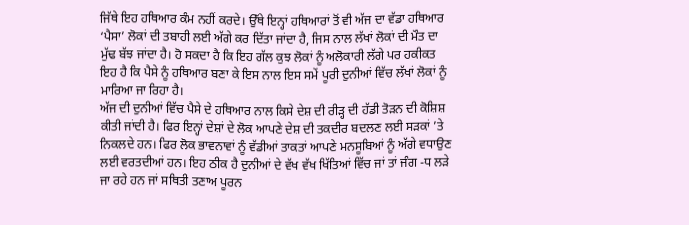ਜਿੱਥੇ ਇਹ ਹਥਿਆਰ ਕੰਮ ਨਹੀਂ ਕਰਦੇ। ਉੱਥੇ ਇਨ੍ਹਾਂ ਹਥਿਆਰਾਂ ਤੋਂ ਵੀ ਅੱਜ ਦਾ ਵੱਡਾ ਹਥਿਆਰ ‘ਪੈਸਾ’ ਲੋਕਾਂ ਦੀ ਤਬਾਹੀ ਲਈ ਅੱਗੇ ਕਰ ਦਿੱਤਾ ਜਾਂਦਾ ਹੈ, ਜਿਸ ਨਾਲ ਲੱਖਾਂ ਲੋਕਾਂ ਦੀ ਮੌਤ ਦਾ ਮੁੱਢ ਬੱਝ ਜਾਂਦਾ ਹੈ। ਹੋ ਸਕਦਾ ਹੈ ਕਿ ਇਹ ਗੱਲ ਕੁਝ ਲੋਕਾਂ ਨੂੰ ਅਲੋਕਾਰੀ ਲੱਗੇ ਪਰ ਹਕੀਕਤ ਇਹ ਹੈ ਕਿ ਪੈਸੇ ਨੂੰ ਹਥਿਆਰ ਬਣਾ ਕੇ ਇਸ ਨਾਲ ਇਸ ਸਮੇਂ ਪੂਰੀ ਦੁਨੀਆਂ ਵਿੱਚ ਲੱਖਾਂ ਲੋਕਾਂ ਨੂੰ ਮਾਰਿਆ ਜਾ ਰਿਹਾ ਹੈ।
ਅੱਜ ਦੀ ਦੁਨੀਆਂ ਵਿੱਚ ਪੈਸੇ ਦੇ ਹਥਿਆਰ ਨਾਲ ਕਿਸੇ ਦੇਸ਼ ਦੀ ਰੀੜ੍ਹ ਦੀ ਹੱਡੀ ਤੋੜਨ ਦੀ ਕੋਸ਼ਿਸ਼ ਕੀਤੀ ਜਾਂਦੀ ਹੈ। ਫਿਰ ਇਨ੍ਹਾਂ ਦੇਸ਼ਾਂ ਦੇ ਲੋਕ ਆਪਣੇ ਦੇਸ਼ ਦੀ ਤਕਦੀਰ ਬਦਲਣ ਲਈ ਸੜਕਾਂ ’ਤੇ ਨਿਕਲਦੇ ਹਨ। ਫਿਰ ਲੋਕ ਭਾਵਨਾਵਾਂ ਨੂੰ ਵੱਡੀਆਂ ਤਾਕਤਾਂ ਆਪਣੇ ਮਨਸੂਬਿਆਂ ਨੂੰ ਅੱਗੇ ਵਧਾਉਣ ਲਈ ਵਰਤਦੀਆਂ ਹਨ। ਇਹ ਠੀਕ ਹੈ ਦੁਨੀਆਂ ਦੇ ਵੱਖ ਵੱਖ ਖਿੱਤਿਆਂ ਵਿੱਚ ਜਾਂ ਤਾਂ ਜੰਗ -ਧ ਲੜੇ ਜਾ ਰਹੇ ਹਨ ਜਾਂ ਸਥਿਤੀ ਤਣਾਅ ਪੂਰਨ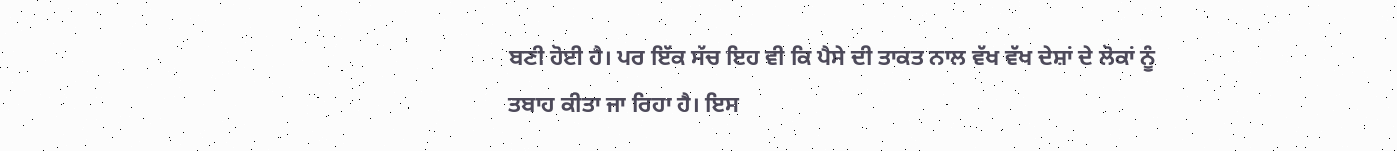ਬਣੀ ਹੋਈ ਹੈ। ਪਰ ਇੱਕ ਸੱਚ ਇਹ ਵੀ ਕਿ ਪੈਸੇ ਦੀ ਤਾਕਤ ਨਾਲ ਵੱਖ ਵੱਖ ਦੇਸ਼ਾਂ ਦੇ ਲੋਕਾਂ ਨੂੰ ਤਬਾਹ ਕੀਤਾ ਜਾ ਰਿਹਾ ਹੈ। ਇਸ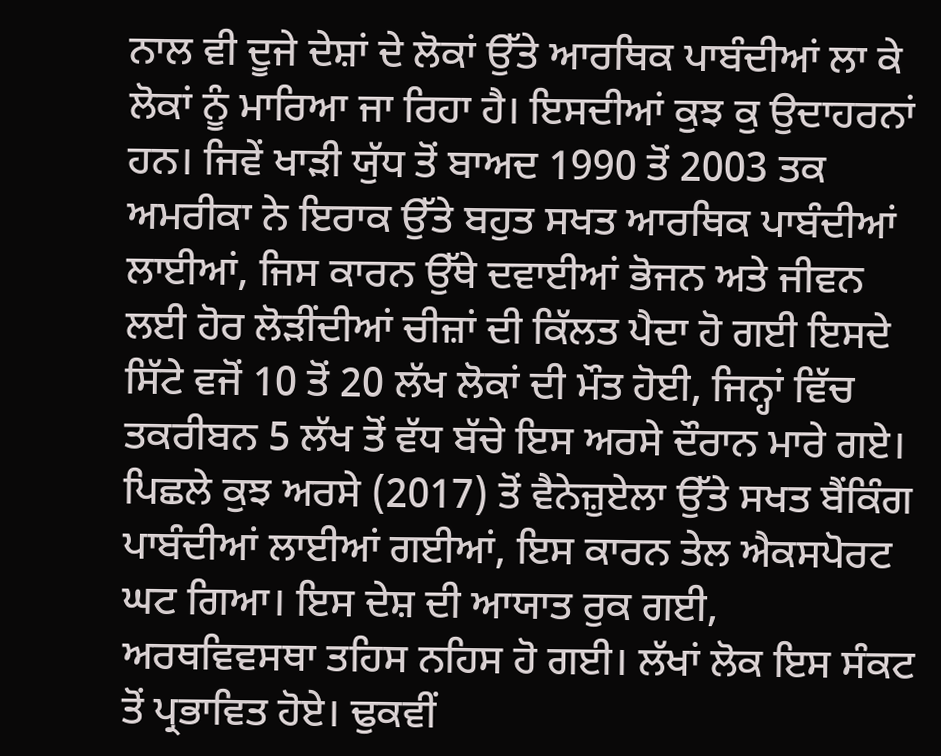ਨਾਲ ਵੀ ਦੂਜੇ ਦੇਸ਼ਾਂ ਦੇ ਲੋਕਾਂ ਉੱਤੇ ਆਰਥਿਕ ਪਾਬੰਦੀਆਂ ਲਾ ਕੇ ਲੋਕਾਂ ਨੂੰ ਮਾਰਿਆ ਜਾ ਰਿਹਾ ਹੈ। ਇਸਦੀਆਂ ਕੁਝ ਕੁ ਉਦਾਹਰਨਾਂ ਹਨ। ਜਿਵੇਂ ਖਾੜੀ ਯੁੱਧ ਤੋਂ ਬਾਅਦ 1990 ਤੋਂ 2003 ਤਕ ਅਮਰੀਕਾ ਨੇ ਇਰਾਕ ਉੱਤੇ ਬਹੁਤ ਸਖਤ ਆਰਥਿਕ ਪਾਬੰਦੀਆਂ ਲਾਈਆਂ, ਜਿਸ ਕਾਰਨ ਉੱਥੇ ਦਵਾਈਆਂ ਭੋਜਨ ਅਤੇ ਜੀਵਨ ਲਈ ਹੋਰ ਲੋੜੀਂਦੀਆਂ ਚੀਜ਼ਾਂ ਦੀ ਕਿੱਲਤ ਪੈਦਾ ਹੋ ਗਈ ਇਸਦੇ ਸਿੱਟੇ ਵਜੋਂ 10 ਤੋਂ 20 ਲੱਖ ਲੋਕਾਂ ਦੀ ਮੌਤ ਹੋਈ, ਜਿਨ੍ਹਾਂ ਵਿੱਚ ਤਕਰੀਬਨ 5 ਲੱਖ ਤੋਂ ਵੱਧ ਬੱਚੇ ਇਸ ਅਰਸੇ ਦੌਰਾਨ ਮਾਰੇ ਗਏ।
ਪਿਛਲੇ ਕੁਝ ਅਰਸੇ (2017) ਤੋਂ ਵੈਨੇਜ਼ੁਏਲਾ ਉੱਤੇ ਸਖਤ ਬੈਂਕਿੰਗ ਪਾਬੰਦੀਆਂ ਲਾਈਆਂ ਗਈਆਂ, ਇਸ ਕਾਰਨ ਤੇਲ ਐਕਸਪੋਰਟ ਘਟ ਗਿਆ। ਇਸ ਦੇਸ਼ ਦੀ ਆਯਾਤ ਰੁਕ ਗਈ, ਅਰਥਵਿਵਸਥਾ ਤਹਿਸ ਨਹਿਸ ਹੋ ਗਈ। ਲੱਖਾਂ ਲੋਕ ਇਸ ਸੰਕਟ ਤੋਂ ਪ੍ਰਭਾਵਿਤ ਹੋਏ। ਢੁਕਵੀਂ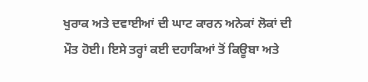ਖੁਰਾਕ ਅਤੇ ਦਵਾਈਆਂ ਦੀ ਘਾਟ ਕਾਰਨ ਅਨੇਕਾਂ ਲੋਕਾਂ ਦੀ ਮੌਤ ਹੋਈ। ਇਸੇ ਤਰ੍ਹਾਂ ਕਈ ਦਹਾਕਿਆਂ ਤੋਂ ਕਿਊਬਾ ਅਤੇ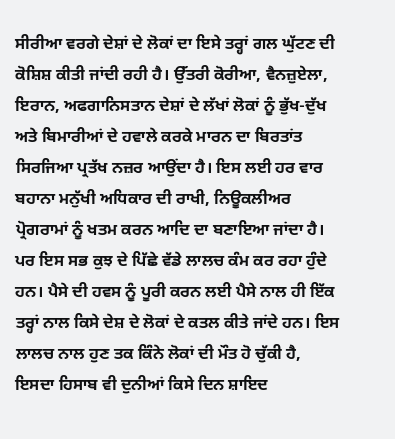ਸੀਰੀਆ ਵਰਗੇ ਦੇਸ਼ਾਂ ਦੇ ਲੋਕਾਂ ਦਾ ਇਸੇ ਤਰ੍ਹਾਂ ਗਲ ਘੁੱਟਣ ਦੀ ਕੋਸ਼ਿਸ਼ ਕੀਤੀ ਜਾਂਦੀ ਰਹੀ ਹੈ। ਉੱਤਰੀ ਕੋਰੀਆ, ਵੈਨਜ਼ੁਏਲਾ, ਇਰਾਨ, ਅਫਗਾਨਿਸਤਾਨ ਦੇਸ਼ਾਂ ਦੇ ਲੱਖਾਂ ਲੋਕਾਂ ਨੂੰ ਭੁੱਖ-ਦੁੱਖ ਅਤੇ ਬਿਮਾਰੀਆਂ ਦੇ ਹਵਾਲੇ ਕਰਕੇ ਮਾਰਨ ਦਾ ਬਿਰਤਾਂਤ ਸਿਰਜਿਆ ਪ੍ਰਤੱਖ ਨਜ਼ਰ ਆਉਂਦਾ ਹੈ। ਇਸ ਲਈ ਹਰ ਵਾਰ ਬਹਾਨਾ ਮਨੁੱਖੀ ਅਧਿਕਾਰ ਦੀ ਰਾਖੀ, ਨਿਊਕਲੀਅਰ ਪ੍ਰੋਗਰਾਮਾਂ ਨੂੰ ਖਤਮ ਕਰਨ ਆਦਿ ਦਾ ਬਣਾਇਆ ਜਾਂਦਾ ਹੈ। ਪਰ ਇਸ ਸਭ ਕੁਝ ਦੇ ਪਿੱਛੇ ਵੱਡੇ ਲਾਲਚ ਕੰਮ ਕਰ ਰਹਾ ਹੁੰਦੇ ਹਨ। ਪੈਸੇ ਦੀ ਹਵਸ ਨੂੰ ਪੂਰੀ ਕਰਨ ਲਈ ਪੈਸੇ ਨਾਲ ਹੀ ਇੱਕ ਤਰ੍ਹਾਂ ਨਾਲ ਕਿਸੇ ਦੇਸ਼ ਦੇ ਲੋਕਾਂ ਦੇ ਕਤਲ ਕੀਤੇ ਜਾਂਦੇ ਹਨ। ਇਸ ਲਾਲਚ ਨਾਲ ਹੁਣ ਤਕ ਕਿੰਨੇ ਲੋਕਾਂ ਦੀ ਮੌਤ ਹੋ ਚੁੱਕੀ ਹੈ, ਇਸਦਾ ਹਿਸਾਬ ਵੀ ਦੁਨੀਆਂ ਕਿਸੇ ਦਿਨ ਸ਼ਾਇਦ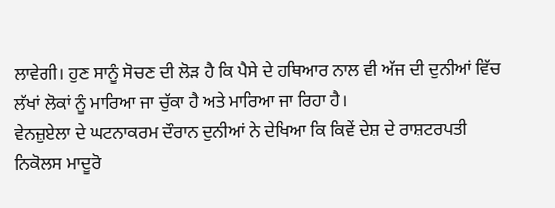ਲਾਵੇਗੀ। ਹੁਣ ਸਾਨੂੰ ਸੋਚਣ ਦੀ ਲੋੜ ਹੈ ਕਿ ਪੈਸੇ ਦੇ ਹਥਿਆਰ ਨਾਲ ਵੀ ਅੱਜ ਦੀ ਦੁਨੀਆਂ ਵਿੱਚ ਲੱਖਾਂ ਲੋਕਾਂ ਨੂੰ ਮਾਰਿਆ ਜਾ ਚੁੱਕਾ ਹੈ ਅਤੇ ਮਾਰਿਆ ਜਾ ਰਿਹਾ ਹੈ।
ਵੇਨਜ਼ੁਏਲਾ ਦੇ ਘਟਨਾਕਰਮ ਦੌਰਾਨ ਦੁਨੀਆਂ ਨੇ ਦੇਖਿਆ ਕਿ ਕਿਵੇਂ ਦੇਸ਼ ਦੇ ਰਾਸ਼ਟਰਪਤੀ ਨਿਕੋਲਸ ਮਾਦੂਰੋ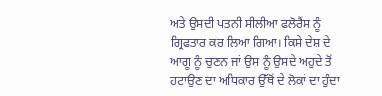ਅਤੇ ਉਸਦੀ ਪਤਨੀ ਸੀਲੀਆ ਫਲੋਰੈਂਸ ਨੂੰ ਗ੍ਰਿਫਤਾਰ ਕਰ ਲਿਆ ਗਿਆ। ਕਿਸੇ ਦੇਸ਼ ਦੇ ਆਗੂ ਨੂੰ ਚੁਣਨ ਜਾਂ ਉਸ ਨੂੰ ਉਸਦੇ ਅਹੁਦੇ ਤੋਂ ਹਟਾਉਣ ਦਾ ਅਧਿਕਾਰ ਉੱਥੋਂ ਦੇ ਲੋਕਾਂ ਦਾ ਹੁੰਦਾ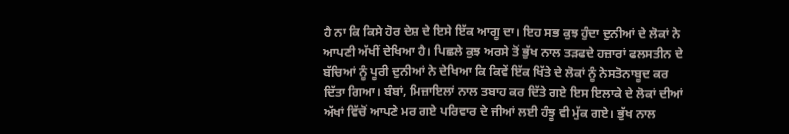ਹੈ ਨਾ ਕਿ ਕਿਸੇ ਹੋਰ ਦੇਸ਼ ਦੇ ਇਸੇ ਇੱਕ ਆਗੂ ਦਾ। ਇਹ ਸਭ ਕੁਝ ਹੁੰਦਾ ਦੁਨੀਆਂ ਦੇ ਲੋਕਾਂ ਨੇ ਆਪਣੀ ਅੱਖੀਂ ਦੇਖਿਆ ਹੈ। ਪਿਛਲੇ ਕੁਝ ਅਰਸੇ ਤੋਂ ਭੁੱਖ ਨਾਲ ਤੜਫਦੇ ਹਜ਼ਾਰਾਂ ਫਲਸਤੀਨ ਦੇ ਬੱਚਿਆਂ ਨੂੰ ਪੂਰੀ ਦੁਨੀਆਂ ਨੇ ਦੇਖਿਆ ਕਿ ਕਿਵੇਂ ਇੱਕ ਖਿੱਤੇ ਦੇ ਲੋਕਾਂ ਨੂੰ ਨੇਸਤੋਨਾਬੂਦ ਕਰ ਦਿੱਤਾ ਗਿਆ। ਬੰਬਾਂ, ਮਿਜ਼ਾਇਲਾਂ ਨਾਲ ਤਬਾਹ ਕਰ ਦਿੱਤੇ ਗਏ ਇਸ ਇਲਾਕੇ ਦੇ ਲੋਕਾਂ ਦੀਆਂ ਅੱਖਾਂ ਵਿੱਚੋਂ ਆਪਣੇ ਮਰ ਗਏ ਪਰਿਵਾਰ ਦੇ ਜੀਆਂ ਲਈ ਹੰਝੂ ਵੀ ਮੁੱਕ ਗਏ। ਭੁੱਖ ਨਾਲ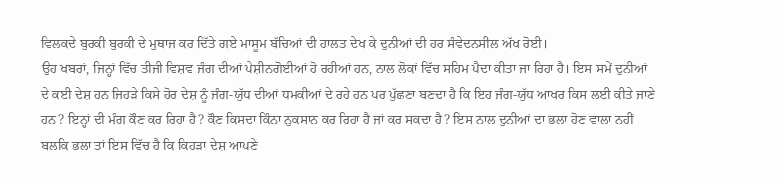ਵਿਲਕਦੇ ਬੁਰਕੀ ਬੁਰਕੀ ਦੇ ਮੁਥਾਜ ਕਰ ਦਿੱਤੇ ਗਏ ਮਾਸੂਮ ਬੱਚਿਆਂ ਦੀ ਹਾਲਤ ਦੇਖ ਕੇ ਦੁਨੀਆਂ ਦੀ ਹਰ ਸੰਵੇਦਨਸੀਲ ਅੱਖ ਰੋਈ।
ਉਹ ਖਬਰਾਂ, ਜਿਨ੍ਹਾਂ ਵਿੱਚ ਤੀਜੀ ਵਿਸ਼ਵ ਜੰਗ ਦੀਆਂ ਪੇਸ਼ੀਨਗੋਈਆਂ ਹੋ ਰਹੀਆਂ ਹਨ, ਨਾਲ ਲੋਕਾਂ ਵਿੱਚ ਸਹਿਮ ਪੈਦਾ ਕੀਤਾ ਜਾ ਰਿਹਾ ਹੈ। ਇਸ ਸਮੇਂ ਦੁਨੀਆਂ ਦੇ ਕਈ ਦੇਸ਼ ਹਨ ਜਿਹੜੇ ਕਿਸੇ ਹੋਰ ਦੇਸ਼ ਨੂੰ ਜੰਗ-ਯੁੱਧ ਦੀਆਂ ਧਮਕੀਆਂ ਦੇ ਰਹੇ ਹਨ ਪਰ ਪੁੱਛਣਾ ਬਣਦਾ ਹੈ ਕਿ ਇਹ ਜੰਗ-ਯੁੱਧ ਆਖਰ ਕਿਸ ਲਈ ਕੀਤੇ ਜਾਣੇ ਹਨ? ਇਨ੍ਹਾਂ ਦੀ ਮੰਗ ਕੌਣ ਕਰ ਰਿਹਾ ਹੈ? ਕੌਣ ਕਿਸਦਾ ਕਿੰਨਾ ਨੁਕਸਾਨ ਕਰ ਰਿਹਾ ਹੈ ਜਾਂ ਕਰ ਸਕਦਾ ਹੈ? ਇਸ ਨਾਲ ਦੁਨੀਆਂ ਦਾ ਭਲਾ ਹੋਣ ਵਾਲਾ ਨਹੀਂ ਬਲਕਿ ਭਲਾ ਤਾਂ ਇਸ ਵਿੱਚ ਹੈ ਕਿ ਕਿਹੜਾ ਦੇਸ਼ ਆਪਣੇ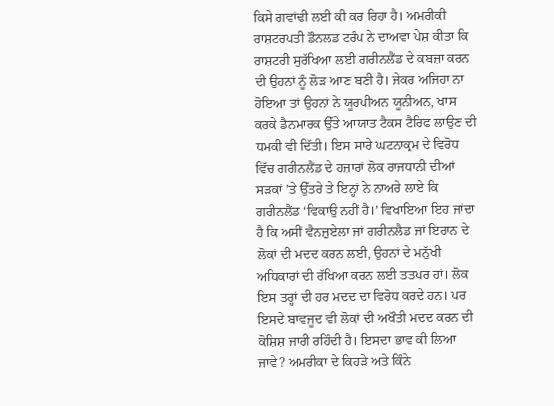ਕਿਸੇ ਗਵਾਂਢੀ ਲਈ ਕੀ ਕਰ ਰਿਹਾ ਹੈ। ਅਮਰੀਕੀ ਰਾਸ਼ਟਰਪਤੀ ਡੌਨਲਡ ਟਰੰਪ ਨੇ ਦਾਅਵਾ ਪੇਸ਼ ਕੀਤਾ ਕਿ ਰਾਸ਼ਟਰੀ ਸੁਰੱਖਿਆ ਲਈ ਗਰੀਨਲੈਂਡ ਦੇ ਕਬਜ਼ਾ ਕਰਨ ਦੀ ਉਹਨਾਂ ਨੂੰ ਲੋੜ ਆਣ ਬਣੀ ਹੈ। ਜੇਕਰ ਅਜਿਹਾ ਨਾ ਹੋਇਆ ਤਾਂ ਉਹਨਾਂ ਨੇ ਯੂਰਪੀਅਨ ਯੂਨੀਅਨ, ਖਾਸ ਕਰਕੇ ਡੈਨਮਾਰਕ ਉੱਤੇ ਆਯਾਤ ਟੈਕਸ ਟੈਰਿਫ ਲਾਉਣ ਦੀ ਧਮਕੀ ਵੀ ਦਿੱਤੀ। ਇਸ ਸਾਰੇ ਘਟਨਾਕ੍ਰਮ ਦੇ ਵਿਰੋਧ ਵਿੱਚ ਗਰੀਨਲੈਂਡ ਦੇ ਹਜ਼ਾਰਾਂ ਲੋਕ ਰਾਜਧਾਨੀ ਦੀਆਂ ਸੜਕਾਂ ’ਤੇ ਉੱਤਰੇ ਤੇ ਇਨ੍ਹਾਂ ਨੇ ਨਾਅਰੇ ਲਾਏ ਕਿ ਗਰੀਨਲੈਂਡ ‘ਵਿਕਾਉ ਨਹੀਂ ਹੈ।’ ਵਿਖਾਇਆ ਇਹ ਜਾਂਦਾ ਹੈ ਕਿ ਅਸੀਂ ਵੈਨਜ਼ੁਏਲਾ ਜਾਂ ਗਰੀਨਲੈਡ ਜਾਂ ਇਰਾਨ ਦੇ ਲੋਕਾਂ ਦੀ ਮਦਦ ਕਰਨ ਲਈ, ਉਹਨਾਂ ਦੇ ਮਨੁੱਖੀ ਅਧਿਕਾਰਾਂ ਦੀ ਰੱਖਿਆ ਕਰਨ ਲਈ ਤਤਪਰ ਹਾਂ। ਲੋਕ ਇਸ ਤਰ੍ਹਾਂ ਦੀ ਹਰ ਮਦਦ ਦਾ ਵਿਰੋਧ ਕਰਦੇ ਹਨ। ਪਰ ਇਸਦੇ ਬਾਵਜੂਦ ਵੀ ਲੋਕਾਂ ਦੀ ਅਖੌਤੀ ਮਦਦ ਕਰਨ ਦੀ ਕੋਸ਼ਿਸ਼ ਜਾਰੀ ਰਹਿੰਦੀ ਹੈ। ਇਸਦਾ ਭਾਵ ਕੀ ਲਿਆ ਜਾਵੇ? ਅਮਰੀਕਾ ਦੇ ਕਿਹੜੇ ਅਤੇ ਕਿੰਨੇ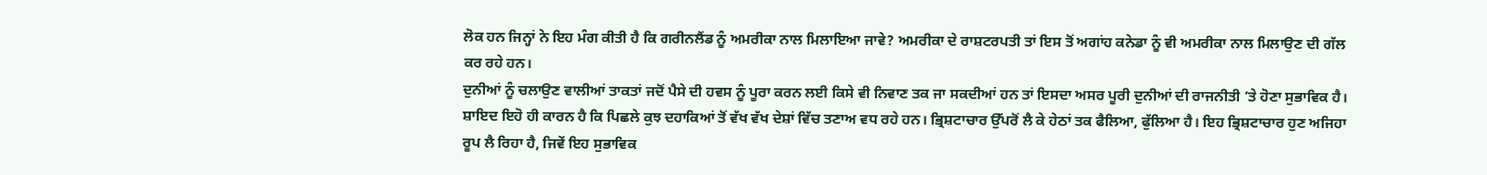ਲੋਕ ਹਨ ਜਿਨ੍ਹਾਂ ਨੇ ਇਹ ਮੰਗ ਕੀਤੀ ਹੈ ਕਿ ਗਰੀਨਲੈਂਡ ਨੂੰ ਅਮਰੀਕਾ ਨਾਲ ਮਿਲਾਇਆ ਜਾਵੇ? ਅਮਰੀਕਾ ਦੇ ਰਾਸ਼ਟਰਪਤੀ ਤਾਂ ਇਸ ਤੋਂ ਅਗਾਂਹ ਕਨੇਡਾ ਨੂੰ ਵੀ ਅਮਰੀਕਾ ਨਾਲ ਮਿਲਾਉਣ ਦੀ ਗੱਲ ਕਰ ਰਹੇ ਹਨ।
ਦੁਨੀਆਂ ਨੂੰ ਚਲਾਉਣ ਵਾਲੀਆਂ ਤਾਕਤਾਂ ਜਦੋਂ ਪੈਸੇ ਦੀ ਹਵਸ ਨੂੰ ਪੂਰਾ ਕਰਨ ਲਈ ਕਿਸੇ ਵੀ ਨਿਵਾਣ ਤਕ ਜਾ ਸਕਦੀਆਂ ਹਨ ਤਾਂ ਇਸਦਾ ਅਸਰ ਪੂਰੀ ਦੁਨੀਆਂ ਦੀ ਰਾਜਨੀਤੀ ’ਤੇ ਹੋਣਾ ਸੁਭਾਵਿਕ ਹੈ। ਸ਼ਾਇਦ ਇਹੋ ਹੀ ਕਾਰਨ ਹੈ ਕਿ ਪਿਛਲੇ ਕੁਝ ਦਹਾਕਿਆਂ ਤੋਂ ਵੱਖ ਵੱਖ ਦੇਸ਼ਾਂ ਵਿੱਚ ਤਣਾਅ ਵਧ ਰਹੇ ਹਨ। ਭ੍ਰਿਸ਼ਟਾਚਾਰ ਉੱਪਰੋਂ ਲੈ ਕੇ ਹੇਠਾਂ ਤਕ ਫੈਲਿਆ, ਫੁੱਲਿਆ ਹੈ। ਇਹ ਭ੍ਰਿਸ਼ਟਾਚਾਰ ਹੁਣ ਅਜਿਹਾ ਰੂਪ ਲੈ ਰਿਹਾ ਹੈ, ਜਿਵੇਂ ਇਹ ਸੁਭਾਵਿਕ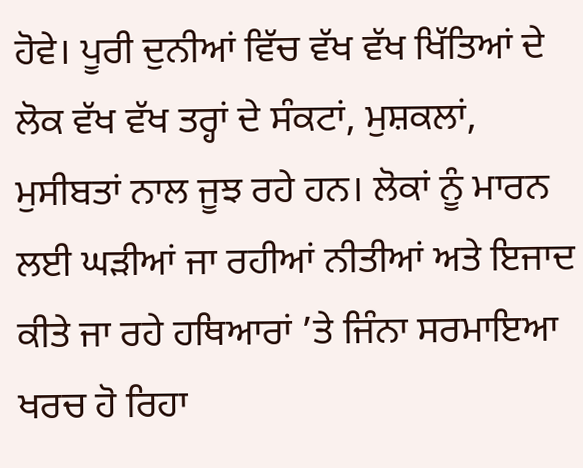ਹੋਵੇ। ਪੂਰੀ ਦੁਨੀਆਂ ਵਿੱਚ ਵੱਖ ਵੱਖ ਖਿੱਤਿਆਂ ਦੇ ਲੋਕ ਵੱਖ ਵੱਖ ਤਰ੍ਹਾਂ ਦੇ ਸੰਕਟਾਂ, ਮੁਸ਼ਕਲਾਂ, ਮੁਸੀਬਤਾਂ ਨਾਲ ਜੂਝ ਰਹੇ ਹਨ। ਲੋਕਾਂ ਨੂੰ ਮਾਰਨ ਲਈ ਘੜੀਆਂ ਜਾ ਰਹੀਆਂ ਨੀਤੀਆਂ ਅਤੇ ਇਜਾਦ ਕੀਤੇ ਜਾ ਰਹੇ ਹਥਿਆਰਾਂ ’ਤੇ ਜਿੰਨਾ ਸਰਮਾਇਆ ਖਰਚ ਹੋ ਰਿਹਾ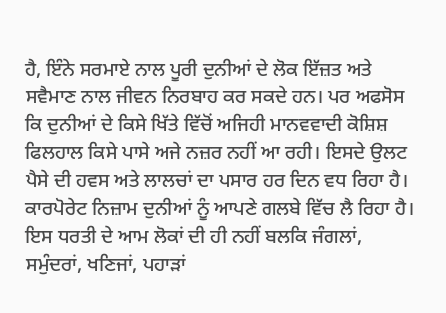ਹੈ, ਇੰਨੇ ਸਰਮਾਏ ਨਾਲ ਪੂਰੀ ਦੁਨੀਆਂ ਦੇ ਲੋਕ ਇੱਜ਼ਤ ਅਤੇ ਸਵੈਮਾਣ ਨਾਲ ਜੀਵਨ ਨਿਰਬਾਹ ਕਰ ਸਕਦੇ ਹਨ। ਪਰ ਅਫਸੋਸ ਕਿ ਦੁਨੀਆਂ ਦੇ ਕਿਸੇ ਖਿੱਤੇ ਵਿੱਚੋਂ ਅਜਿਹੀ ਮਾਨਵਵਾਦੀ ਕੋਸ਼ਿਸ਼ ਫਿਲਹਾਲ ਕਿਸੇ ਪਾਸੇ ਅਜੇ ਨਜ਼ਰ ਨਹੀਂ ਆ ਰਹੀ। ਇਸਦੇ ਉਲਟ ਪੈਸੇ ਦੀ ਹਵਸ ਅਤੇ ਲਾਲਚਾਂ ਦਾ ਪਸਾਰ ਹਰ ਦਿਨ ਵਧ ਰਿਹਾ ਹੈ। ਕਾਰਪੋਰੇਟ ਨਿਜ਼ਾਮ ਦੁਨੀਆਂ ਨੂੰ ਆਪਣੇ ਗਲਬੇ ਵਿੱਚ ਲੈ ਰਿਹਾ ਹੈ। ਇਸ ਧਰਤੀ ਦੇ ਆਮ ਲੋਕਾਂ ਦੀ ਹੀ ਨਹੀਂ ਬਲਕਿ ਜੰਗਲਾਂ, ਸਮੁੰਦਰਾਂ, ਖਣਿਜਾਂ, ਪਹਾੜਾਂ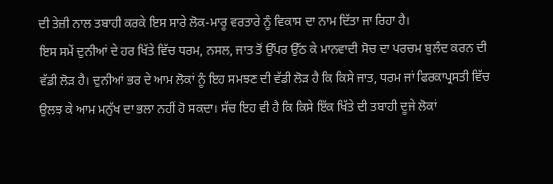ਦੀ ਤੇਜ਼ੀ ਨਾਲ ਤਬਾਹੀ ਕਰਕੇ ਇਸ ਸਾਰੇ ਲੋਕ-ਮਾਰੂ ਵਰਤਾਰੇ ਨੂੰ ਵਿਕਾਸ ਦਾ ਨਾਮ ਦਿੱਤਾ ਜਾ ਰਿਹਾ ਹੈ।
ਇਸ ਸਮੇਂ ਦੁਨੀਆਂ ਦੇ ਹਰ ਖਿੱਤੇ ਵਿੱਚ ਧਰਮ, ਨਸਲ, ਜਾਤ ਤੋਂ ਉੱਪਰ ਉੱਠ ਕੇ ਮਾਨਵਾਦੀ ਸੋਚ ਦਾ ਪਰਚਮ ਬੁਲੰਦ ਕਰਨ ਦੀ ਵੱਡੀ ਲੋੜ ਹੈ। ਦੁਨੀਆਂ ਭਰ ਦੇ ਆਮ ਲੋਕਾਂ ਨੂੰ ਇਹ ਸਮਝਣ ਦੀ ਵੱਡੀ ਲੋੜ ਹੈ ਕਿ ਕਿਸੇ ਜਾਤ, ਧਰਮ ਜਾਂ ਫਿਰਕਾਪ੍ਰਸਤੀ ਵਿੱਚ ਉਲਝ ਕੇ ਆਮ ਮਨੁੱਖ ਦਾ ਭਲਾ ਨਹੀਂ ਹੋ ਸਕਦਾ। ਸੱਚ ਇਹ ਵੀ ਹੈ ਕਿ ਕਿਸੇ ਇੱਕ ਖਿੱਤੇ ਦੀ ਤਬਾਹੀ ਦੂਜੇ ਲੋਕਾਂ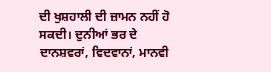ਦੀ ਖੁਸ਼ਹਾਲੀ ਦੀ ਜ਼ਾਮਨ ਨਹੀਂ ਹੋ ਸਕਦੀ। ਦੁਨੀਆਂ ਭਰ ਦੇ ਦਾਨਸ਼ਵਰਾਂ, ਵਿਦਵਾਨਾਂ, ਮਾਨਵੀ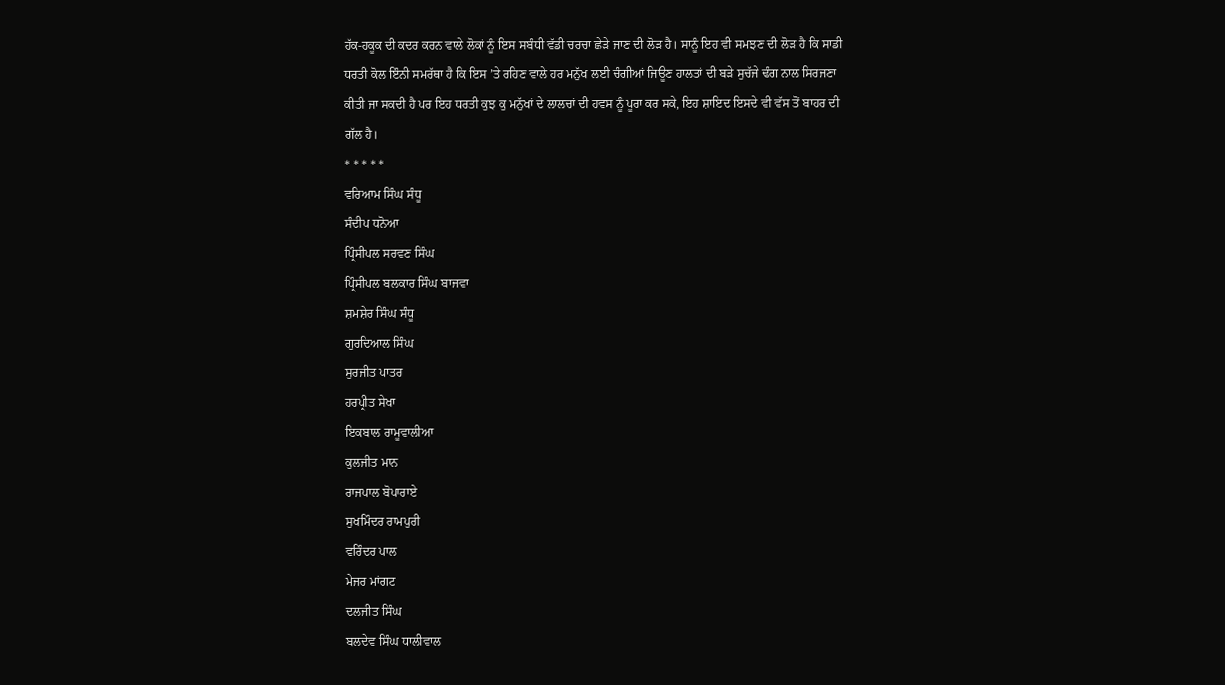ਹੱਕ-ਹਕੂਕ ਦੀ ਕਦਰ ਕਰਨ ਵਾਲੇ ਲੋਕਾਂ ਨੂੰ ਇਸ ਸਬੰਧੀ ਵੱਡੀ ਚਰਚਾ ਛੇੜੇ ਜਾਣ ਦੀ ਲੋੜ ਹੈ। ਸਾਨੂੰ ਇਹ ਵੀ ਸਮਝਣ ਦੀ ਲੋੜ ਹੈ ਕਿ ਸਾਡੀ ਧਰਤੀ ਕੋਲ ਇੰਨੀ ਸਮਰੱਥਾ ਹੈ ਕਿ ਇਸ ’ਤੇ ਰਹਿਣ ਵਾਲੇ ਹਰ ਮਨੁੱਖ ਲਈ ਚੰਗੀਆਂ ਜਿਊਣ ਹਾਲਤਾਂ ਦੀ ਬੜੇ ਸੁਚੱਜੇ ਢੰਗ ਨਾਲ ਸਿਰਜਣਾ ਕੀਤੀ ਜਾ ਸਕਦੀ ਹੈ ਪਰ ਇਹ ਧਰਤੀ ਕੁਝ ਕੁ ਮਨੁੱਖਾਂ ਦੇ ਲਾਲਚਾਂ ਦੀ ਹਵਸ ਨੂੰ ਪੂਰਾ ਕਰ ਸਕੇ, ਇਹ ਸ਼ਾਇਦ ਇਸਦੇ ਵੀ ਵੱਸ ਤੋਂ ਬਾਹਰ ਦੀ ਗੱਲ ਹੈ।
* * * * *
ਵਰਿਆਮ ਸਿੰਘ ਸੰਧੂ
ਸੰਦੀਪ ਧਨੋਆ
ਪ੍ਰਿੰਸੀਪਲ ਸਰਵਣ ਸਿੰਘ
ਪ੍ਰਿੰਸੀਪਲ ਬਲਕਾਰ ਸਿੰਘ ਬਾਜਵਾ
ਸ਼ਮਸ਼ੇਰ ਸਿੰਘ ਸੰਧੂ
ਗੁਰਦਿਆਲ ਸਿੰਘ
ਸੁਰਜੀਤ ਪਾਤਰ
ਹਰਪ੍ਰੀਤ ਸੇਖਾ
ਇਕਬਾਲ ਰਾਮੂਵਾਲੀਆ
ਕੁਲਜੀਤ ਮਾਨ
ਰਾਜਪਾਲ ਬੋਪਾਰਾਏ
ਸੁਖਮਿੰਦਰ ਰਾਮਪੁਰੀ
ਵਰਿੰਦਰ ਪਾਲ
ਮੇਜਰ ਮਾਂਗਟ
ਦਲਜੀਤ ਸਿੰਘ
ਬਲਦੇਵ ਸਿੰਘ ਧਾਲੀਵਾਲ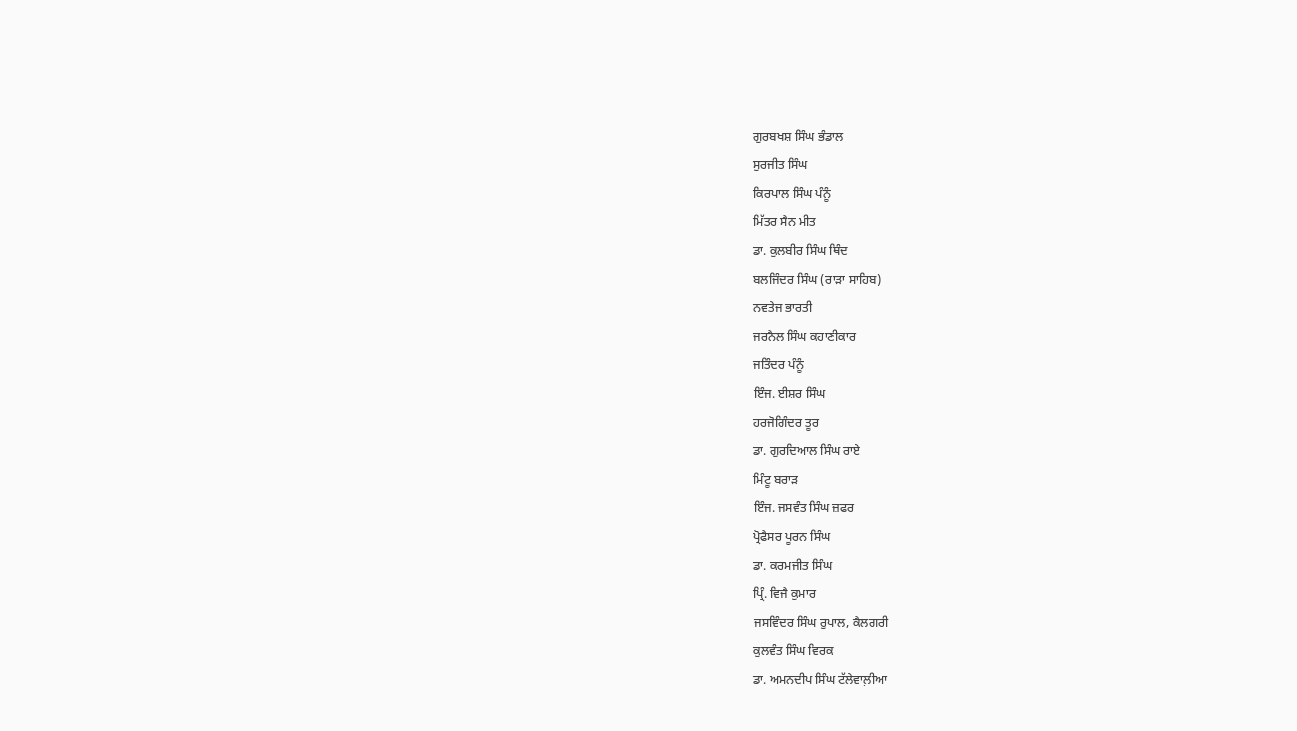ਗੁਰਬਖਸ਼ ਸਿੰਘ ਭੰਡਾਲ
ਸੁਰਜੀਤ ਸਿੰਘ
ਕਿਰਪਾਲ ਸਿੰਘ ਪੰਨੂੰ
ਮਿੱਤਰ ਸੈਨ ਮੀਤ
ਡਾ. ਕੁਲਬੀਰ ਸਿੰਘ ਥਿੰਦ
ਬਲਜਿੰਦਰ ਸਿੰਘ (ਰਾੜਾ ਸਾਹਿਬ)
ਨਵਤੇਜ ਭਾਰਤੀ
ਜਰਨੈਲ ਸਿੰਘ ਕਹਾਣੀਕਾਰ
ਜਤਿੰਦਰ ਪੰਨੂੰ
ਇੰਜ. ਈਸ਼ਰ ਸਿੰਘ
ਹਰਜੋਗਿੰਦਰ ਤੂਰ
ਡਾ. ਗੁਰਦਿਆਲ ਸਿੰਘ ਰਾਏ
ਮਿੰਟੂ ਬਰਾੜ
ਇੰਜ. ਜਸਵੰਤ ਸਿੰਘ ਜ਼ਫਰ
ਪ੍ਰੋਫੈਸਰ ਪੂਰਨ ਸਿੰਘ
ਡਾ. ਕਰਮਜੀਤ ਸਿੰਘ
ਪ੍ਰਿੰ. ਵਿਜੈ ਕੁਮਾਰ
ਜਸਵਿੰਦਰ ਸਿੰਘ ਰੁਪਾਲ, ਕੈਲਗਰੀ
ਕੁਲਵੰਤ ਸਿੰਘ ਵਿਰਕ
ਡਾ. ਅਮਨਦੀਪ ਸਿੰਘ ਟੱਲੇਵਾਲ਼ੀਆ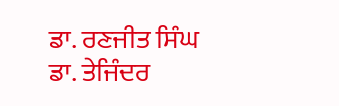ਡਾ. ਰਣਜੀਤ ਸਿੰਘ
ਡਾ. ਤੇਜਿੰਦਰ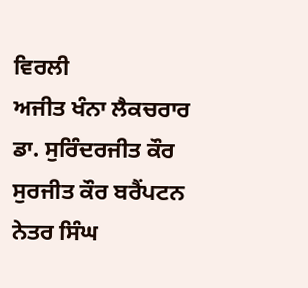ਵਿਰਲੀ
ਅਜੀਤ ਖੰਨਾ ਲੈਕਚਰਾਰ
ਡਾ. ਸੁਰਿੰਦਰਜੀਤ ਕੌਰ
ਸੁਰਜੀਤ ਕੌਰ ਬਰੈਂਪਟਨ
ਨੇਤਰ ਸਿੰਘ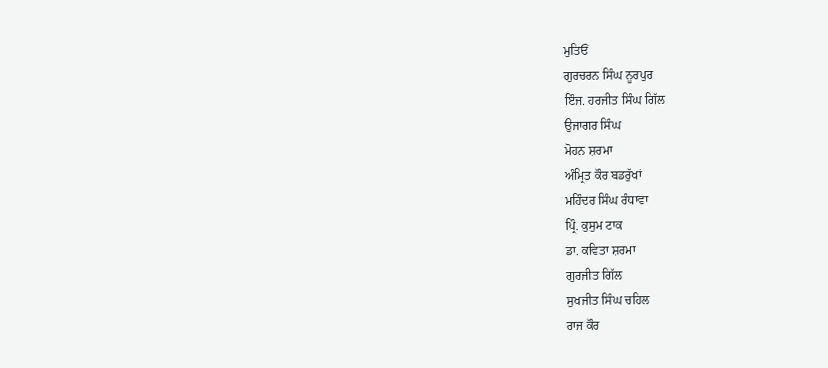ਮੁਤਿਓਂ
ਗੁਰਚਰਨ ਸਿੰਘ ਨੂਰਪੁਰ
ਇੰਜ. ਹਰਜੀਤ ਸਿੰਘ ਗਿੱਲ
ਉਜਾਗਰ ਸਿੰਘ
ਮੋਹਨ ਸ਼ਰਮਾ
ਅੰਮ੍ਰਿਤ ਕੌਰ ਬਡਰੁੱਖਾਂ
ਮਹਿੰਦਰ ਸਿੰਘ ਰੰਧਾਵਾ
ਪ੍ਰਿੰ. ਕੁਸੁਮ ਟਾਕ
ਡਾ. ਕਵਿਤਾ ਸ਼ਰਮਾ
ਗੁਰਜੀਤ ਗਿੱਲ
ਸੁਖਜੀਤ ਸਿੰਘ ਚਹਿਲ
ਰਾਜ ਕੌਰ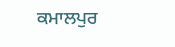ਕਮਾਲਪੁਰ